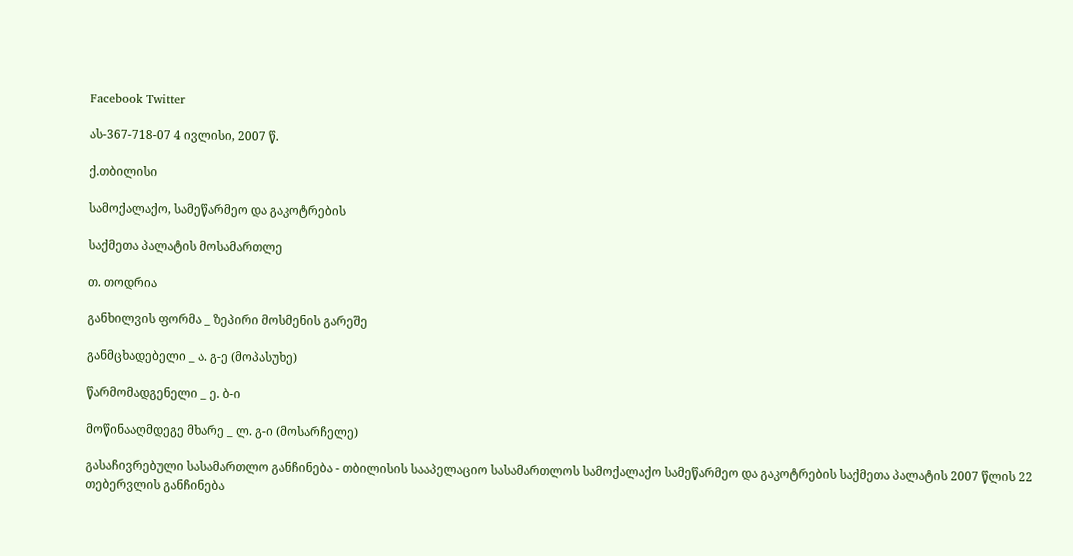Facebook Twitter

ას-367-718-07 4 ივლისი, 2007 წ.

ქ.თბილისი

სამოქალაქო, სამეწარმეო და გაკოტრების

საქმეთა პალატის მოსამართლე

თ. თოდრია

განხილვის ფორმა _ ზეპირი მოსმენის გარეშე

განმცხადებელი _ ა. გ-ე (მოპასუხე)

წარმომადგენელი _ ე. ბ-ი

მოწინააღმდეგე მხარე _ ლ. გ-ი (მოსარჩელე)

გასაჩივრებული სასამართლო განჩინება - თბილისის სააპელაციო სასამართლოს სამოქალაქო სამეწარმეო და გაკოტრების საქმეთა პალატის 2007 წლის 22 თებერვლის განჩინება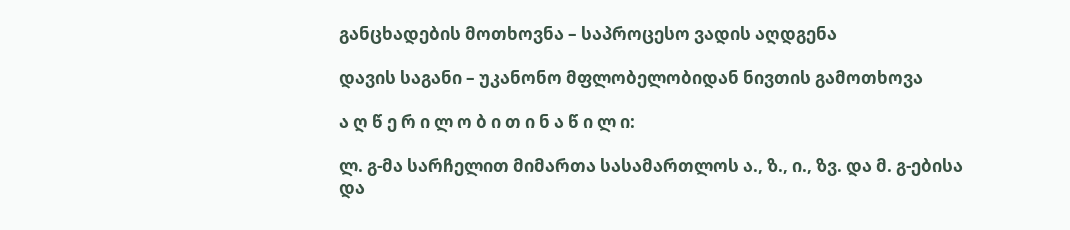განცხადების მოთხოვნა – საპროცესო ვადის აღდგენა

დავის საგანი – უკანონო მფლობელობიდან ნივთის გამოთხოვა

ა ღ წ ე რ ი ლ ო ბ ი თ ი ნ ა წ ი ლ ი:

ლ. გ-მა სარჩელით მიმართა სასამართლოს ა., ზ., ი., ზვ. და მ. გ-ებისა და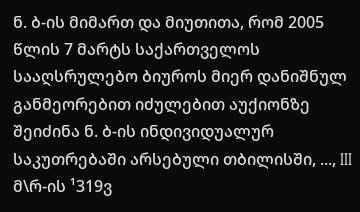ნ. ბ-ის მიმართ და მიუთითა, რომ 2005 წლის 7 მარტს საქართველოს სააღსრულებო ბიუროს მიერ დანიშნულ განმეორებით იძულებით აუქიონზე შეიძინა ნ. ბ-ის ინდივიდუალურ საკუთრებაში არსებული თბილისში, ..., III მ\რ-ის ¹319ვ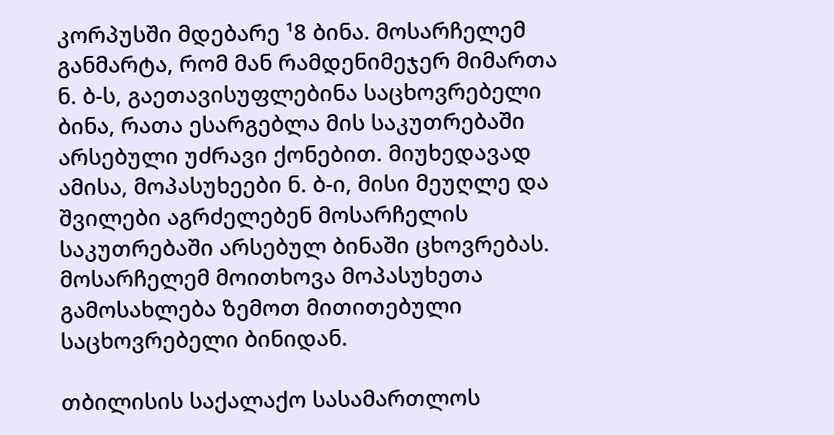კორპუსში მდებარე ¹8 ბინა. მოსარჩელემ განმარტა, რომ მან რამდენიმეჯერ მიმართა ნ. ბ-ს, გაეთავისუფლებინა საცხოვრებელი ბინა, რათა ესარგებლა მის საკუთრებაში არსებული უძრავი ქონებით. მიუხედავად ამისა, მოპასუხეები ნ. ბ-ი, მისი მეუღლე და შვილები აგრძელებენ მოსარჩელის საკუთრებაში არსებულ ბინაში ცხოვრებას. მოსარჩელემ მოითხოვა მოპასუხეთა გამოსახლება ზემოთ მითითებული საცხოვრებელი ბინიდან.

თბილისის საქალაქო სასამართლოს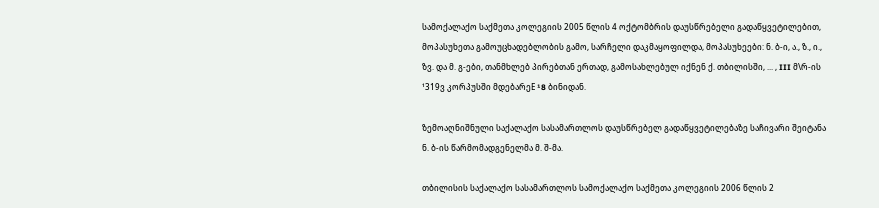სამოქალაქო საქმეთა კოლეგიის 2005 წლის 4 ოქტომბრის დაუსწრებელი გადაწყვეტილებით, მოპასუხეთა გამოუცხადებლობის გამო, სარჩელი დაკმაყოფილდა, მოპასუხეები: ნ. ბ-ი, ა., ზ., ი., ზვ. და მ. გ-ები, თანმხლებ პირებთან ერთად, გამოსახლებულ იქნენ ქ. თბილისში, ... , III მ\რ-ის ¹319ვ კორპუსში მდებარეE ¹8 ბინიდან.

ზემოაღნიშნული საქალაქო სასამართლოს დაუსწრებელ გადაწყვეტილებაზე საჩივარი შეიტანა ნ. ბ-ის წარმომადგენელმა მ. შ-მა.

თბილისის საქალაქო სასამართლოს სამოქალაქო საქმეთა კოლეგიის 2006 წლის 2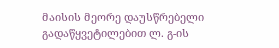მაისის მეორე დაუსწრებელი გადაწყვეტილებით ლ. გ-ის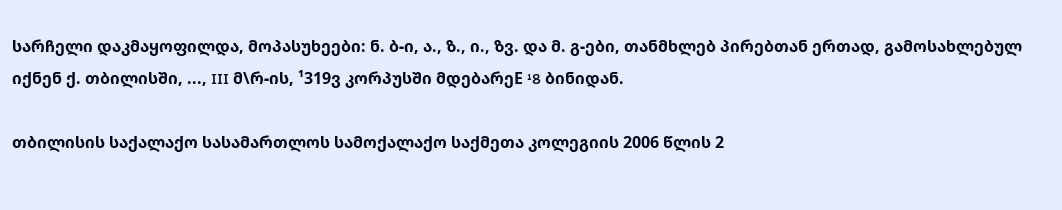სარჩელი დაკმაყოფილდა, მოპასუხეები: ნ. ბ-ი, ა., ზ., ი., ზვ. და მ. გ-ები, თანმხლებ პირებთან ერთად, გამოსახლებულ იქნენ ქ. თბილისში, ..., III მ\რ-ის, ¹319ვ კორპუსში მდებარეE ¹8 ბინიდან.

თბილისის საქალაქო სასამართლოს სამოქალაქო საქმეთა კოლეგიის 2006 წლის 2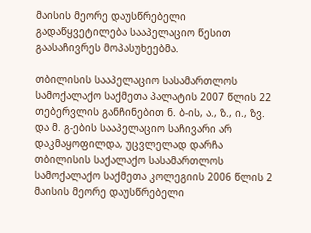მაისის მეორე დაუსწრებელი გადაწყვეტილება სააპელაციო წესით გაასაჩივრეს მოპასუხეებმა.

თბილისის სააპელაციო სასამართლოს სამოქალაქო საქმეთა პალატის 2007 წლის 22 თებერვლის განჩინებით ნ. ბ-ის, ა., ზ., ი., ზვ. და მ. გ-ების სააპელაციო საჩივარი არ დაკმაყოფილდა, უცვლელად დარჩა თბილისის საქალაქო სასამართლოს სამოქალაქო საქმეთა კოლეგიის 2006 წლის 2 მაისის მეორე დაუსწრებელი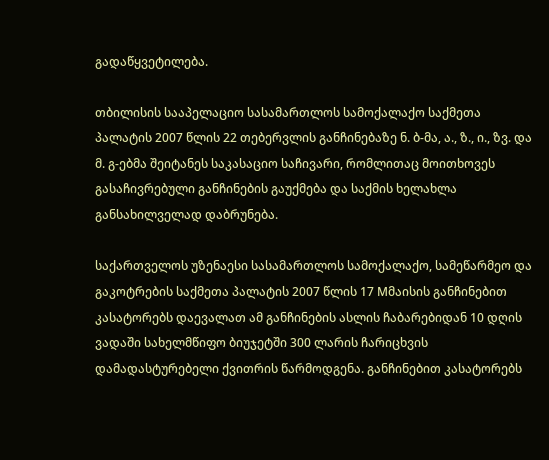გადაწყვეტილება.

თბილისის სააპელაციო სასამართლოს სამოქალაქო საქმეთა პალატის 2007 წლის 22 თებერვლის განჩინებაზე ნ. ბ-მა, ა., ზ., ი., ზვ. და მ. გ-ებმა შეიტანეს საკასაციო საჩივარი, რომლითაც მოითხოვეს გასაჩივრებული განჩინების გაუქმება და საქმის ხელახლა განსახილველად დაბრუნება.

საქართველოს უზენაესი სასამართლოს სამოქალაქო, სამეწარმეო და გაკოტრების საქმეთა პალატის 2007 წლის 17 Mმაისის განჩინებით კასატორებს დაევალათ ამ განჩინების ასლის ჩაბარებიდან 10 დღის ვადაში სახელმწიფო ბიუჯეტში 300 ლარის ჩარიცხვის დამადასტურებელი ქვითრის წარმოდგენა. განჩინებით კასატორებს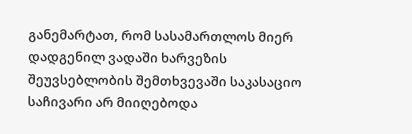განემარტათ, რომ სასამართლოს მიერ დადგენილ ვადაში ხარვეზის შეუვსებლობის შემთხვევაში საკასაციო საჩივარი არ მიიღებოდა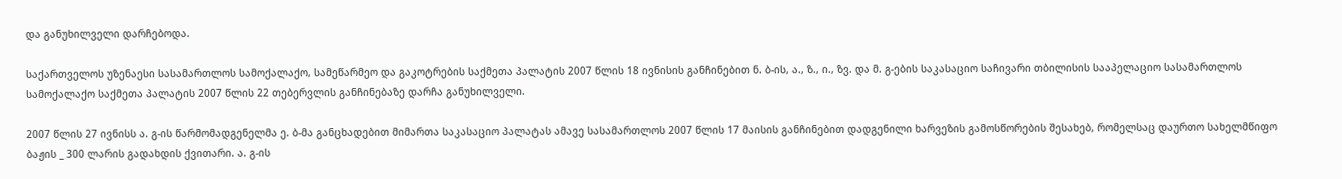და განუხილველი დარჩებოდა.

საქართველოს უზენაესი სასამართლოს სამოქალაქო, სამეწარმეო და გაკოტრების საქმეთა პალატის 2007 წლის 18 ივნისის განჩინებით ნ. ბ-ის, ა., ზ., ი., ზვ. და მ. გ-ების საკასაციო საჩივარი თბილისის სააპელაციო სასამართლოს სამოქალაქო საქმეთა პალატის 2007 წლის 22 თებერვლის განჩინებაზე დარჩა განუხილველი.

2007 წლის 27 ივნისს ა. გ-ის წარმომადგენელმა ე. ბ-მა განცხადებით მიმართა საკასაციო პალატას ამავე სასამართლოს 2007 წლის 17 მაისის განჩინებით დადგენილი ხარვეზის გამოსწორების შესახებ, რომელსაც დაურთო სახელმწიფო ბაჟის _ 300 ლარის გადახდის ქვითარი. ა. გ-ის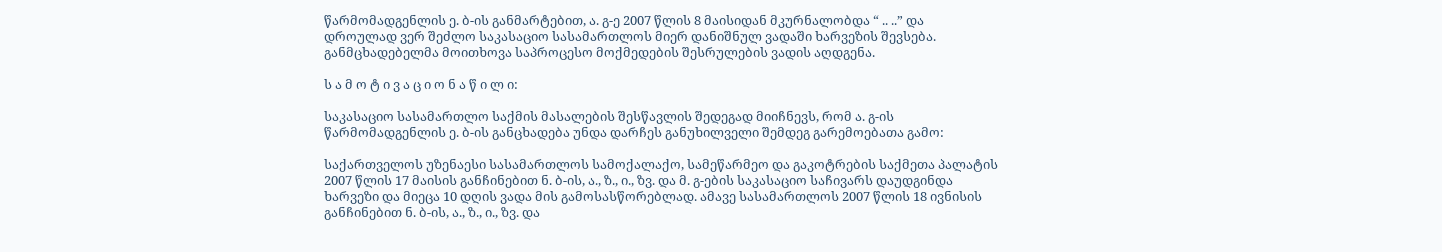წარმომადგენლის ე. ბ-ის განმარტებით, ა. გ-ე 2007 წლის 8 მაისიდან მკურნალობდა “ .. ..” და დროულად ვერ შეძლო საკასაციო სასამართლოს მიერ დანიშნულ ვადაში ხარვეზის შევსება. განმცხადებელმა მოითხოვა საპროცესო მოქმედების შესრულების ვადის აღდგენა.

ს ა მ ო ტ ი ვ ა ც ი ო ნ ა წ ი ლ ი:

საკასაციო სასამართლო საქმის მასალების შესწავლის შედეგად მიიჩნევს, რომ ა. გ-ის წარმომადგენლის ე. ბ-ის განცხადება უნდა დარჩეს განუხილველი შემდეგ გარემოებათა გამო:

საქართველოს უზენაესი სასამართლოს სამოქალაქო, სამეწარმეო და გაკოტრების საქმეთა პალატის 2007 წლის 17 მაისის განჩინებით ნ. ბ-ის, ა., ზ., ი., ზვ. და მ. გ-ების საკასაციო საჩივარს დაუდგინდა ხარვეზი და მიეცა 10 დღის ვადა მის გამოსასწორებლად. ამავე სასამართლოს 2007 წლის 18 ივნისის განჩინებით ნ. ბ-ის, ა., ზ., ი., ზვ. და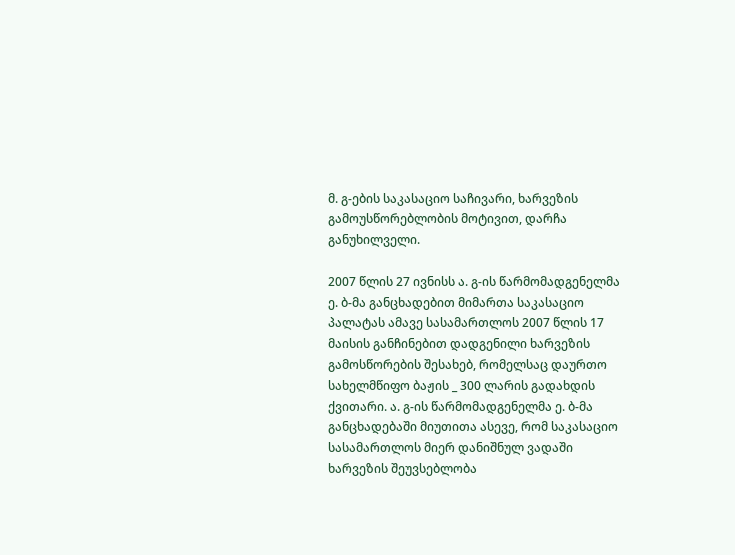მ. გ-ების საკასაციო საჩივარი, ხარვეზის გამოუსწორებლობის მოტივით, დარჩა განუხილველი.

2007 წლის 27 ივნისს ა. გ-ის წარმომადგენელმა ე. ბ-მა განცხადებით მიმართა საკასაციო პალატას ამავე სასამართლოს 2007 წლის 17 მაისის განჩინებით დადგენილი ხარვეზის გამოსწორების შესახებ, რომელსაც დაურთო სახელმწიფო ბაჟის _ 300 ლარის გადახდის ქვითარი. ა. გ-ის წარმომადგენელმა ე. ბ-მა განცხადებაში მიუთითა ასევე, რომ საკასაციო სასამართლოს მიერ დანიშნულ ვადაში ხარვეზის შეუვსებლობა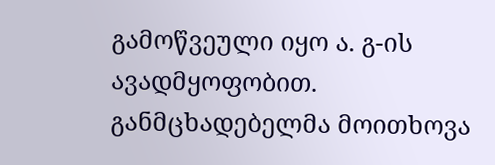გამოწვეული იყო ა. გ-ის ავადმყოფობით. განმცხადებელმა მოითხოვა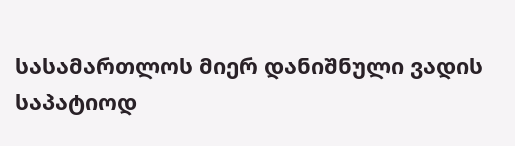სასამართლოს მიერ დანიშნული ვადის საპატიოდ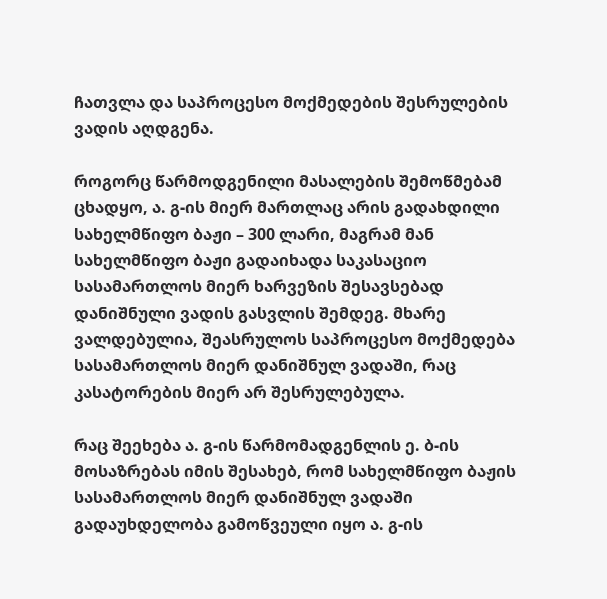ჩათვლა და საპროცესო მოქმედების შესრულების ვადის აღდგენა.

როგორც წარმოდგენილი მასალების შემოწმებამ ცხადყო, ა. გ-ის მიერ მართლაც არის გადახდილი სახელმწიფო ბაჟი – 300 ლარი, მაგრამ მან სახელმწიფო ბაჟი გადაიხადა საკასაციო სასამართლოს მიერ ხარვეზის შესავსებად დანიშნული ვადის გასვლის შემდეგ. მხარე ვალდებულია, შეასრულოს საპროცესო მოქმედება სასამართლოს მიერ დანიშნულ ვადაში, რაც კასატორების მიერ არ შესრულებულა.

რაც შეეხება ა. გ-ის წარმომადგენლის ე. ბ-ის მოსაზრებას იმის შესახებ, რომ სახელმწიფო ბაჟის სასამართლოს მიერ დანიშნულ ვადაში გადაუხდელობა გამოწვეული იყო ა. გ-ის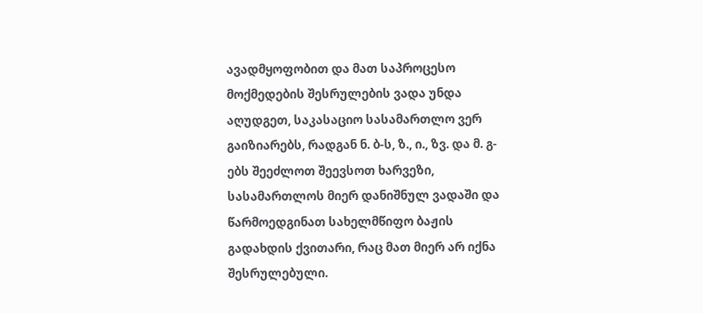ავადმყოფობით და მათ საპროცესო მოქმედების შესრულების ვადა უნდა აღუდგეთ, საკასაციო სასამართლო ვერ გაიზიარებს, რადგან ნ. ბ-ს, ზ., ი., ზვ. და მ. გ-ებს შეეძლოთ შეევსოთ ხარვეზი, სასამართლოს მიერ დანიშნულ ვადაში და წარმოედგინათ სახელმწიფო ბაჟის გადახდის ქვითარი, რაც მათ მიერ არ იქნა შესრულებული.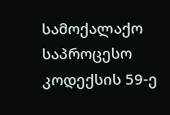სამოქალაქო საპროცესო კოდექსის 59-ე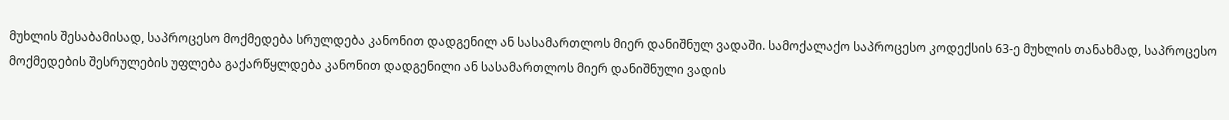მუხლის შესაბამისად, საპროცესო მოქმედება სრულდება კანონით დადგენილ ან სასამართლოს მიერ დანიშნულ ვადაში. სამოქალაქო საპროცესო კოდექსის 63-ე მუხლის თანახმად, საპროცესო მოქმედების შესრულების უფლება გაქარწყლდება კანონით დადგენილი ან სასამართლოს მიერ დანიშნული ვადის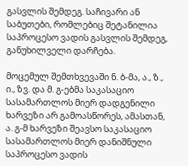გასვლის შემდეგ. საჩივარი ან საბუთები, რომლებიც შეტანილია საპროცესო ვადის გასვლის შემდეგ, განუხილველი დარჩება.

მოცემულ შემთხვევაში ნ. ბ-მა, ა., ზ., ი., ზვ. და მ. გ-ებმა საკასაციო სასამართლოს მიერ დადგენილი ხარვეზი არ გამოასწორეს, ამასთან, ა. გ-მ ხარვეზი შეავსო საკასაციო სასამართლოს მიერ დანიშნული საპროცესო ვადის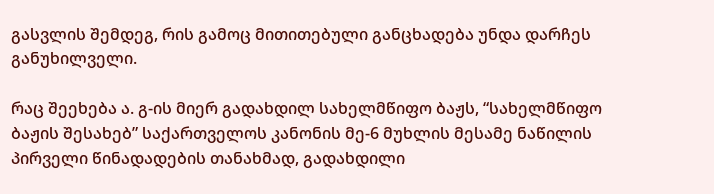გასვლის შემდეგ, რის გამოც მითითებული განცხადება უნდა დარჩეს განუხილველი.

რაც შეეხება ა. გ-ის მიერ გადახდილ სახელმწიფო ბაჟს, “სახელმწიფო ბაჟის შესახებ” საქართველოს კანონის მე-6 მუხლის მესამე ნაწილის პირველი წინადადების თანახმად, გადახდილი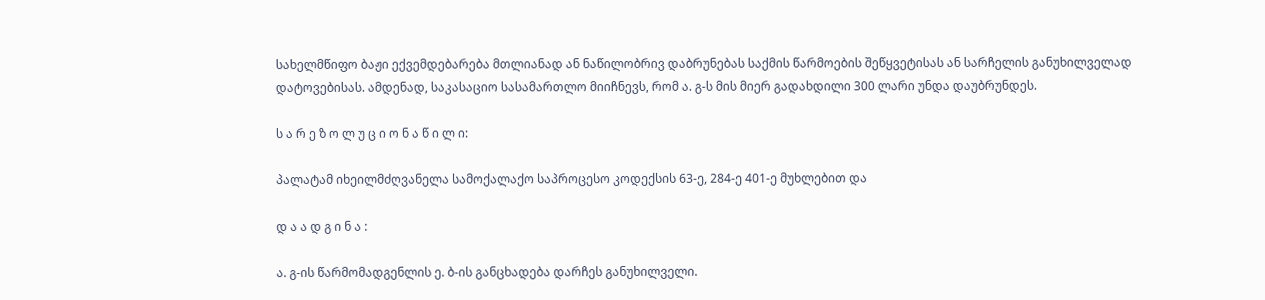სახელმწიფო ბაჟი ექვემდებარება მთლიანად ან ნაწილობრივ დაბრუნებას საქმის წარმოების შეწყვეტისას ან სარჩელის განუხილველად დატოვებისას. ამდენად, საკასაციო სასამართლო მიიჩნევს, რომ ა. გ-ს მის მიერ გადახდილი 300 ლარი უნდა დაუბრუნდეს.

ს ა რ ე ზ ო ლ უ ც ი ო ნ ა წ ი ლ ი:

პალატამ იხეილმძღვანელა სამოქალაქო საპროცესო კოდექსის 63-ე, 284-ე 401-ე მუხლებით და

დ ა ა დ გ ი ნ ა :

ა. გ-ის წარმომადგენლის ე. ბ-ის განცხადება დარჩეს განუხილველი.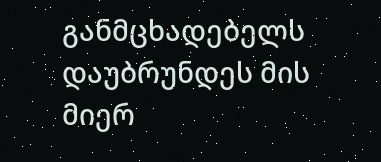განმცხადებელს დაუბრუნდეს მის მიერ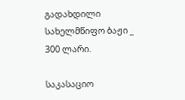გადახდილი სახელმწიფო ბაჟი _ 300 ლარი.

საკასაციო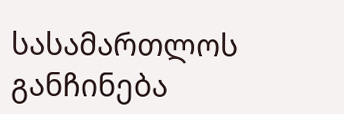სასამართლოს განჩინება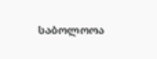საბოლოოა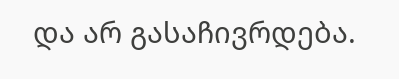და არ გასაჩივრდება.